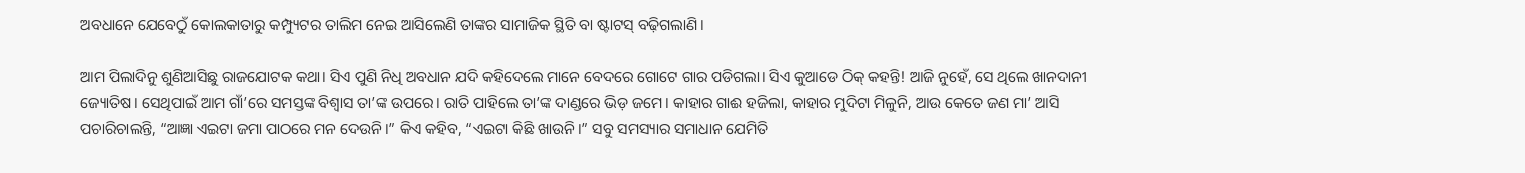ଅବଧାନେ ଯେବେଠୁଁ କୋଲକାତାରୁ କମ୍ପ୍ୟୁଟର ତାଲିମ ନେଇ ଆସିଲେଣି ତାଙ୍କର ସାମାଜିକ ସ୍ଥିତି ବା ଷ୍ଟାଟସ୍ ବଢ଼ିଗଲାଣି।

ଆମ ପିଲାଦିନୁ ଶୁଣିଆସିଛୁ ରାଜଯୋଟକ କଥା। ସିଏ ପୁଣି ନିଧି ଅବଧାନ ଯଦି କହିଦେଲେ ମାନେ ବେଦରେ ଗୋଟେ ଗାର ପଡିଗଲା। ସିଏ କୁଆଡେ ଠିକ୍ କହନ୍ତି! ଆଜି ନୁହେଁ, ସେ ଥିଲେ ଖାନଦାନୀ ଜ୍ୟୋତିଷ। ସେଥିପାଇଁ ଆମ ଗାଁ’ରେ ସମସ୍ତଙ୍କ ବିଶ୍ୱାସ ତା’ଙ୍କ ଉପରେ। ରାତି ପାହିଲେ ତା’ଙ୍କ ଦାଣ୍ଡରେ ଭିଡ଼ ଜମେ। କାହାର ଗାଈ ହଜିଲା, କାହାର ମୁଦିଟା ମିଳୁନି, ଆଉ କେତେ ଜଣ ମା’ ଆସି ପଚାରିଚାଲନ୍ତି, “ଆଜ୍ଞା ଏଇଟା ଜମା ପାଠରେ ମନ ଦେଉନି।” କିଏ କହିବ, “ଏଇଟା କିଛି ଖାଉନି।” ସବୁ ସମସ୍ୟାର ସମାଧାନ ଯେମିତି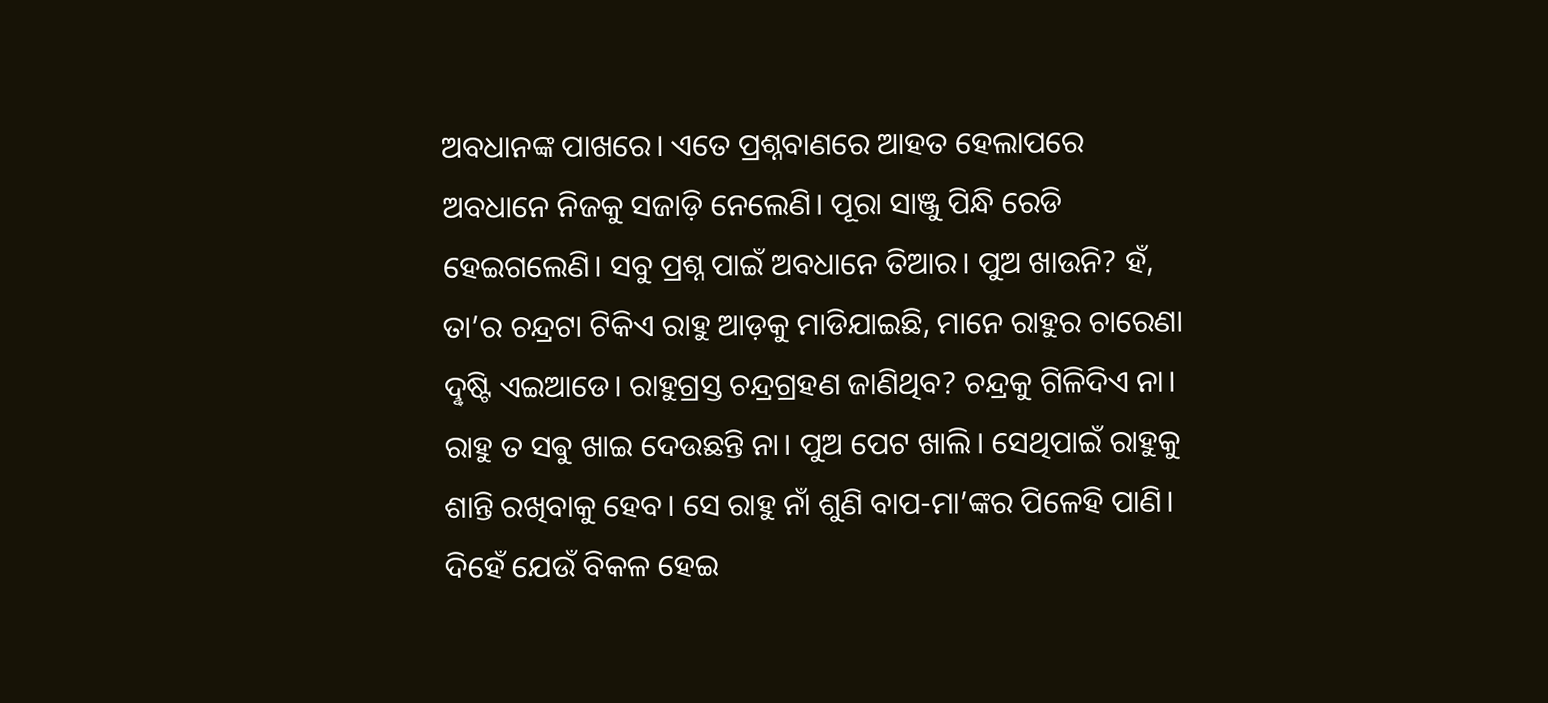ଅବଧାନଙ୍କ ପାଖରେ। ଏତେ ପ୍ରଶ୍ନବାଣରେ ଆହତ ହେଲାପରେ ଅବଧାନେ ନିଜକୁ ସଜାଡ଼ି ନେଲେଣି। ପୂରା ସାଞ୍ଜୁ ପିନ୍ଧି ରେଡି ହେଇଗଲେଣି। ସବୁ ପ୍ରଶ୍ନ ପାଇଁ ଅବଧାନେ ତିଆର। ପୁଅ ଖାଉନି? ହଁ, ତା’ର ଚନ୍ଦ୍ରଟା ଟିକିଏ ରାହୁ ଆଡ଼କୁ ମାଡିଯାଇଛି, ମାନେ ରାହୁର ଚାରେଣା ଦୣଷ୍ଟି ଏଇଆଡେ। ରାହୁଗ୍ରସ୍ତ ଚନ୍ଦ୍ରଗ୍ରହଣ ଜାଣିଥିବ? ଚନ୍ଦ୍ରକୁ ଗିଳିଦିଏ ନା। ରାହୁ ତ ସଵୁ ଖାଇ ଦେଉଛନ୍ତି ନା। ପୁଅ ପେଟ ଖାଲି। ସେଥିପାଇଁ ରାହୁକୁ ଶାନ୍ତି ରଖିବାକୁ ହେବ। ସେ ରାହୁ ନାଁ ଶୁଣି ବାପ-ମା’ଙ୍କର ପିଳେହି ପାଣି। ଦିହେଁ ଯେଉଁ ବିକଳ ହେଇ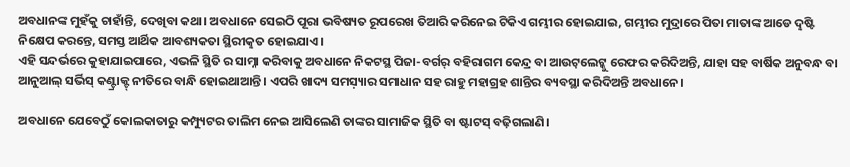ଅବଧାନଙ୍କ ମୁହଁକୁ ଚାହାଁନ୍ତି, ଦେଖିବା କଥା। ଅବଧାନେ ସେଇଠି ପୂରା ଭବିଷ୍ୟତ ରୂପରେଖ ତିଆରି କରିନେଇ ଟିକିଏ ଗମ୍ଭୀର ହୋଇଯାଇ, ଗମ୍ଭୀର ମୁଦ୍ରାରେ ପିତା ମାତାଙ୍କ ଆଡେ ଦୣଷ୍ଟି ନିକ୍ଷେପ କରନ୍ତେ, ସମସ୍ତ ଆର୍ଥିକ ଆବଶ୍ୟକତା ସ୍ଥିରୀକୣତ ହୋଇଯାଏ।
ଏହି ସନ୍ଦର୍ଭରେ କୁହାଯାଇପାରେ, ଏଭଳି ସ୍ଥିତି ର ସାମ୍ନା କରିବାକୁ ଅବଧାନେ ନିକଟସ୍ଥ ପିଜା-ବର୍ଗର୍ ବହିରାଗମ କେନ୍ଦ୍ର ବା ଆଉଟ଼ଲେଟ୍କୁ ରେଫର କରିଦିଅନ୍ତି, ଯାହା ସହ ବାର୍ଷିକ ଅନୁବନ୍ଧ ବା ଆନୁଆଲ୍ ସର୍ଭିସ୍ କଣ୍ଟ୍ରାକ୍ଟ୍ ନୀତିରେ ବାନ୍ଧି ହୋଇଥାଆନ୍ତି। ଏପରି ଖାଦ୍ୟ ସମସ଼୍ୟାର ସମାଧାନ ସହ ରାହୁ ମହାଗ୍ରହ ଶାନ୍ତିର ବ୍ୟବସ୍ଥା କରିଦିଅନ୍ତି ଅବଧାନେ।

ଅବଧାନେ ଯେବେଠୁଁ କୋଲକାତାରୁ କମ୍ପ୍ୟୁଟର ତାଲିମ ନେଇ ଆସିଲେଣି ତାଙ୍କର ସାମାଜିକ ସ୍ଥିତି ବା ଷ୍ଟାଟସ୍ ବଢ଼ିଗଲାଣି।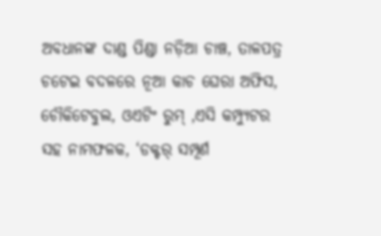ଅବଧାନଙ୍କ ଦାଣ୍ଡ ପିଣ୍ଡା ନଡ଼ିଆ ଚାଞ୍ଚ, ତାଳପତ୍ର ଚଟେଇ ବଦଳରେ ନୂଆ କାଚ ଘେରା ଅଫିସ, ଚୌକିଟେବୁଲ, ଓଏଟିଂ ରୁମ୍ ,ଏସି କମ୍ପ୍ୟୁଟର ସହ ନାମଫଳକ, ‘ଡକ୍ଟର୍ ସମ୍ପୂର୍ଣ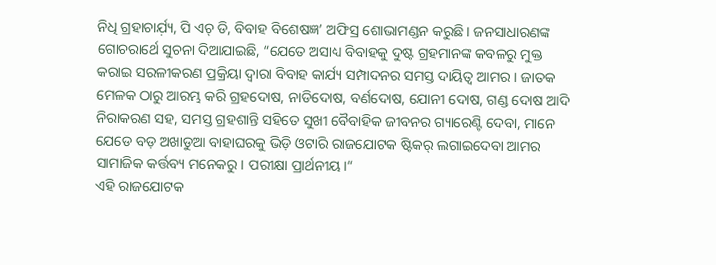ନିଧି ଗ୍ରହାଚାର୍ଯ଼୍ୟ, ପି ଏଚ୍ ଡି, ବିବାହ ବିଶେଷଜ୍ଞ’ ଅଫିସ୍ର ଶୋଭାମଣ୍ଡନ କରୁଛି। ଜନସାଧାରଣଙ୍କ ଗୋଚରାର୍ଥେ ସୁଚନା ଦିଆଯାଇଛି, “ଯେତେ ଅସାଧ୍ୟ ବିବାହକୁ ଦୁଷ୍ଟ ଗ୍ରହମାନଙ୍କ କବଳରୁ ମୁକ୍ତ କରାଇ ସରଳୀକରଣ ପ୍ରକ୍ରିୟା ଦ୍ୱାରା ବିବାହ କାର୍ଯ୍ୟ ସମ୍ପାଦନର ସମସ୍ତ ଦାୟିତ୍ୱ ଆମର। ଜାତକ ମେଳକ ଠାରୁ ଆରମ୍ଭ କରି ଗ୍ରହଦୋଷ, ନାଡିଦୋଷ, ବର୍ଣଦୋଷ, ଯୋନୀ ଦୋଷ, ଗଣ୍ଡ ଦୋଷ ଆଦି ନିରାକରଣ ସହ, ସମସ୍ତ ଗ୍ରହଶାନ୍ତି ସହିତେ ସୁଖୀ ବୈବାହିକ ଜୀବନର ଗ୍ୟାରେଣ୍ଟି ଦେବା, ମାନେ ଯେଡେ ବଡ଼ ଅଖାଡୁଆ ବାହାଘରକୁ ଭିଡ଼ି ଓଟାରି ରାଜଯୋଟକ ଷ୍ଟିକର୍ ଲଗାଇଦେବା ଆମର ସାମାଜିକ କର୍ତ୍ତବ୍ୟ ମନେକରୁ। ପରୀକ୍ଷା ପ୍ରାର୍ଥନୀୟ।“
ଏହି ରାଜଯୋଟକ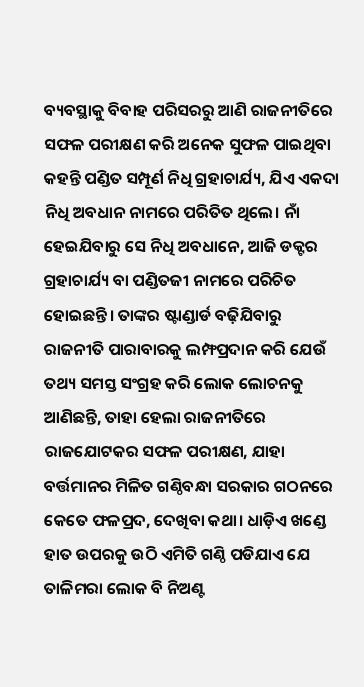ବ୍ୟବସ୍ଥାକୁ ବିବାହ ପରିସରରୁ ଆଣି ରାଜନୀତିରେ ସଫଳ ପରୀକ୍ଷଣ କରି ଅନେକ ସୁଫଳ ପାଇଥିବା କହନ୍ତି ପଣ୍ଡିତ ସମ୍ପୂର୍ଣ ନିଧି ଗ୍ରହାଚାର୍ଯ୍ୟ, ଯିଏ ଏକଦା ନିଧି ଅବଧାନ ନାମରେ ପରିତିତ ଥିଲେ। ନାଁ ହେଇଯିବାରୁ ସେ ନିଧି ଅବଧାନେ, ଆଜି ଡକ୍ଟର ଗ୍ରହାଚାର୍ଯ୍ୟ ବା ପଣ୍ଡିତଜୀ ନାମରେ ପରିଚିତ ହୋଇଛନ୍ତି। ତାଙ୍କର ଷ୍ଟାଣ୍ଡାର୍ଡ ବଢ଼ିଯିବାରୁ ରାଜନୀତି ପାରାବାରକୁ ଲମ୍ଫପ୍ରଦାନ କରି ଯେଉଁ ତଥ୍ୟ ସମସ୍ତ ସଂଗ୍ରହ କରି ଲୋକ ଲୋଚନକୁ ଆଣିଛନ୍ତି, ତାହା ହେଲା ରାଜନୀତିରେ ରାଜଯୋଟକର ସଫଳ ପରୀକ୍ଷଣ, ଯାହା ବର୍ତ୍ତମାନର ମିଳିତ ଗଣ୍ଠିବନ୍ଧା ସରକାର ଗଠନରେ କେତେ ଫଳପ୍ରଦ, ଦେଖିବା କଥା। ଧାଡ଼ିଏ ଖଣ୍ଡେ ହାତ ଉପରକୁ ଉଠି ଏମିତି ଗଣ୍ଠି ପଡିଯାଏ ଯେ ତାଳିମରା ଲୋକ ବି ନିଅଣ୍ଟ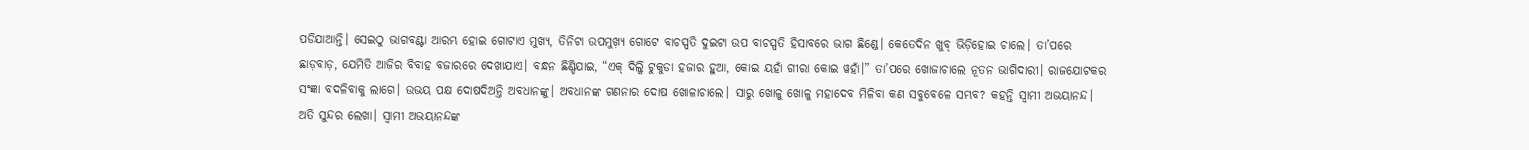ପଡିଯାଆନ୍ତି। ସେଇଠୁ ଭାଗବଣ୍ଟା ଆରମ୍ଭ ହୋଇ ଗୋଟାଏ ମୁଖ୍ୟ, ତିନିଟା ଉପମୁଖ଼୍ୟ ଗୋଟେ ବାଚସ୍ପତି ଦୁଇଟା ଉପ ବାଚସ୍ପତି ହିସାବରେ ଭାଗ ଛିଣ୍ଡେ। କେତେଦିନ ଖୁବ୍ ଭିଡ଼ିହୋଇ ଚାଲେ। ତା’ପରେ ଛାଡ଼ବାଡ଼, ଯେମିତି ଆଜିର ବିବାହ ବଜାରରେ ଦେଖାଯାଏ। ବନ୍ଧନ ଛିଣ୍ଡିଯାଇ, “ଏକ୍ ଦିଲ୍କି ଟୁକୁଡା ହଜାର ହୁଆ, କୋଇ ୟହାଁ ଗୀରା କୋଇ ୱହାଁ।” ତା’ପରେ ଖୋଜାଚାଲେ ନୂତନ ଭାଗିଦାରୀ। ରାଜଯୋଟକର ସଂଜ୍ଞା ବଦଳିବାକୁ ଲାଗେ। ଉଭୟ ପକ୍ଷ ଦୋଷଦିଅନ୍ତି ଅବଧାନଙ୍କୁ। ଅବଧାନଙ୍କ ଗଣନାର ଦୋଷ ଖୋଳାଚାଲେ। ସାରୁ ଖୋଳୁ ଖୋଳୁ ମହାଦେବ ମିଳିବା କଣ ସବୁବେଳେ ସମ୍ଭବ? କହନ୍ତି ସ୍ୱାମୀ ଅଭୟାନନ୍ଦ।
ଅତି ସୁନ୍ଦର ଲେଖା। ସ୍ଵାମୀ ଅଭୟାନନ୍ଦଙ୍କ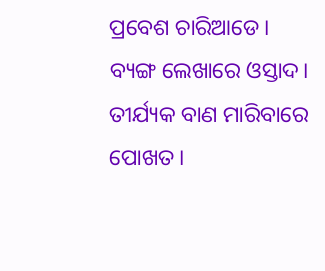ପ୍ରବେଶ ଚାରିଆଡେ।
ବ୍ୟଙ୍ଗ ଲେଖାରେ ଓସ୍ତାଦ। ତୀର୍ଯ୍ୟକ ବାଣ ମାରିବାରେ ପୋଖତ।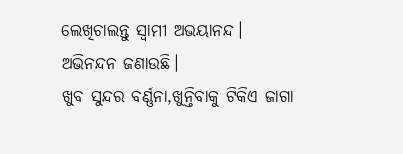ଲେଖିଚାଲନ୍ତୁ ସ୍ଵାମୀ ଅଭୟାନନ୍ଦ। ଅଭିନନ୍ଦନ ଜଣାଉଛି।
ଖୁବ ସୁନ୍ଦର ବର୍ଣ୍ଣନା,ଖୁନ୍ତିବାକୁ ଟିକିଏ ଜାଗା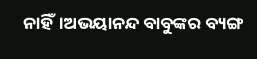ନାହିଁ।ଅଭୟାନନ୍ଦ ବାବୁଙ୍କର ବ୍ୟଙ୍ଗ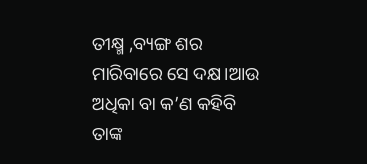ତୀକ୍ଷ୍ମ ,ବ୍ୟଙ୍ଗ ଶର ମାରିବାରେ ସେ ଦକ୍ଷ।ଆଉ ଅଧିକା ବା କ’ଣ କହିବି ତାଙ୍କ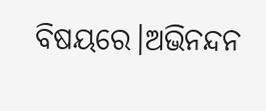ବିଷୟରେ।ଅଭିନନ୍ଦନ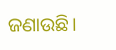ଜଣାଉଛି।